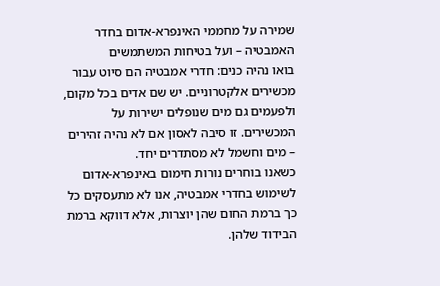שמירה על מחממי האינפרא-אדום בחדר האמבטיה – ועל בטיחות המשתמשים
בואו נהיה כנים: חדרי אמבטיה הם סיוט עבור מכשירים אלקטרוניים. יש שם אדים בכל מקום, ולפעמים גם מים שנופלים ישירות על המכשירים. זו סיבה לאסון אם לא נהיה זהירים – מים וחשמל לא מסתדרים יחד.
כשאנו בוחרים נורות חימום באינפרא-אדום לשימוש בחדרי אמבטיה, אנו לא מתעסקים כל כך ברמת החום שהן יוצרות, אלא דווקא ברמת הבידוד שלהן.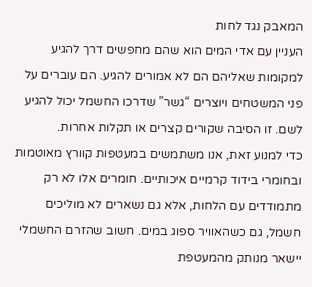המאבק נגד לחות
העניין עם אדי המים הוא שהם מחפשים דרך להגיע למקומות שאליהם הם לא אמורים להגיע. הם עוברים על פני המשטחים ויוצרים “גשר” שדרכו החשמל יכול להגיע לשם. זו הסיבה שקורים קצרים או תקלות אחרות.
כדי למנוע זאת, אנו משתמשים במעטפות קוורץ מאוטמות ובחומרי בידוד קרמיים איכותיים. חומרים אלו לא רק מתמודדים עם הלחות, אלא גם נשארים לא מוליכים חשמל, גם כשהאוויר ספוג במים. חשוב שהזרם החשמלי יישאר מנותק מהמעטפת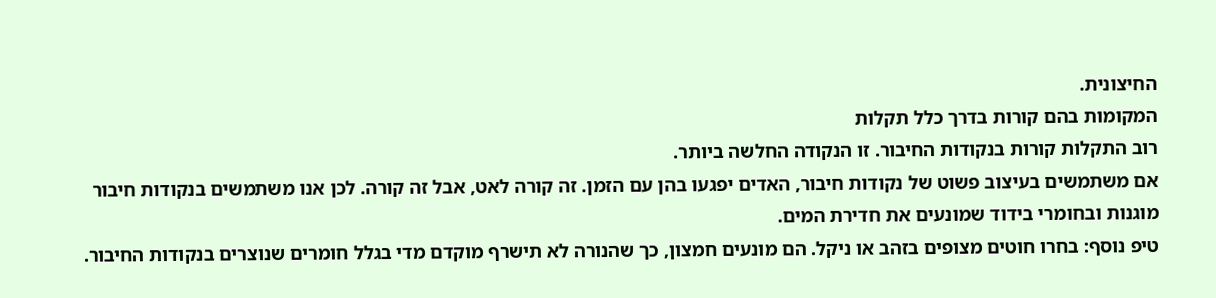החיצונית.
המקומות בהם קורות בדרך כלל תקלות
רוב התקלות קורות בנקודות החיבור. זו הנקודה החלשה ביותר.
אם משתמשים בעיצוב פשוט של נקודות חיבור, האדים יפגעו בהן עם הזמן. זה קורה לאט, אבל זה קורה. לכן אנו משתמשים בנקודות חיבור מוגנות ובחומרי בידוד שמונעים את חדירת המים.
טיפ נוסף: בחרו חוטים מצופים בזהב או ניקל. הם מונעים חמצון, כך שהנורה לא תישרף מוקדם מדי בגלל חומרים שנוצרים בנקודות החיבור.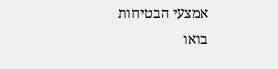אמצעי הבטיחות
בואו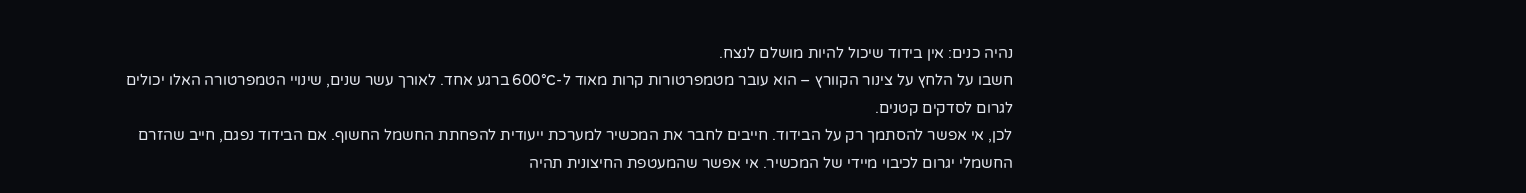נהיה כנים: אין בידוד שיכול להיות מושלם לנצח.
חשבו על הלחץ על צינור הקוורץ – הוא עובר מטמפרטורות קרות מאוד ל-600°C ברגע אחד. לאורך עשר שנים, שינויי הטמפרטורה האלו יכולים לגרום לסדקים קטנים.
לכן, אי אפשר להסתמך רק על הבידוד. חייבים לחבר את המכשיר למערכת ייעודית להפחתת החשמל החשוף. אם הבידוד נפגם, חייב שהזרם החשמלי יגרום לכיבוי מיידי של המכשיר. אי אפשר שהמעטפת החיצונית תהיה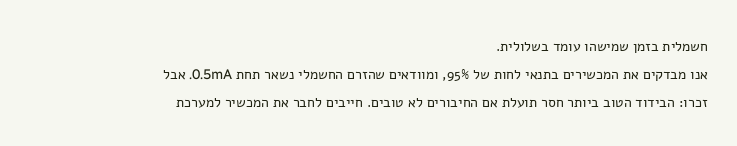חשמלית בזמן שמישהו עומד בשלולית.
אנו מבדקים את המכשירים בתנאי לחות של 95%, ומוודאים שהזרם החשמלי נשאר תחת 0.5mA. אבל זכרו: הבידוד הטוב ביותר חסר תועלת אם החיבורים לא טובים. חייבים לחבר את המכשיר למערכת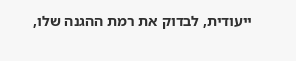ייעודית, לבדוק את רמת ההגנה שלו,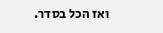ואז הכל בסדר.